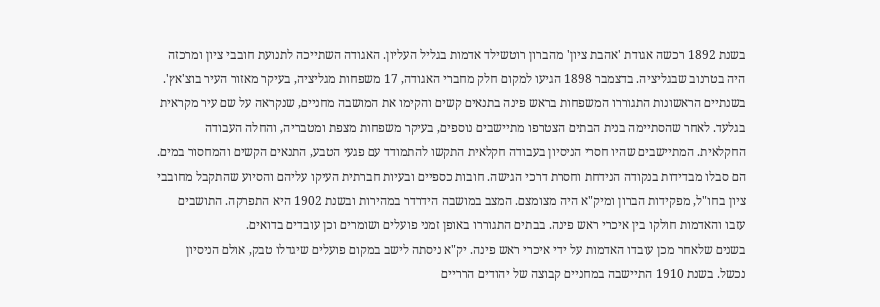בשנת 1892 רכשה אגודת 'אהבת ציון' מהברון רוטשילד אדמות בגליל העליון. האגודה השתייכה לתנועת חובבי ציון ומרכזה היה בטרנוב שבגליציה. בדצמבר 1898 הגיעו למקום חלק מחברי האגודה, 17 משפחות מגליציה, בעיקר מאזור העיר בוצ'אץ'. בשנתיים הראשונות התגוררו המשפחות בראש פינה בתנאים קשים והקימו את המושבה מחניים, שנקראה על שם עיר מקראית בגלעד. לאחר שהסתיימה בנית הבתים הצטרפו מתיישבים נוספים, בעיקר משפחות מצפת ומטבריה, והחלה העבודה החקלאית. המתיישבים שהיו חסרי הניסיון בעבודה חקלאית התקשו להתמודד עם פגעי הטבע, התנאים הקשים והמחסור במים. הם סבלו מבדידות בנקודה הנידחת וחסרת דרכי הגישה. חובות כספיים ובעיות חברתית העיקו עליהם והסיוע שהתקבל מחובבי ציון בחו"ל, מפקידות הברון ומיק"א היה מצומצם. המצב במושבה הידרדר במהירות ובשנת 1902 היא התפרקה. התושבים עזבו והאדמות חולקו בין איכרי ראש פינה. בבתים התגוררו באופן זמני פועלים ושומרים וכן עובדים בדואים.
בשנים שלאחר מכן עובדו האדמות על ידי איכרי ראש פינה. יק"א ניסתה לישב במקום פועלים שיגדלו טבק, אולם הניסיון נכשל. בשנת 1910 התיישבה במחניים קבוצה של יהודים הרריים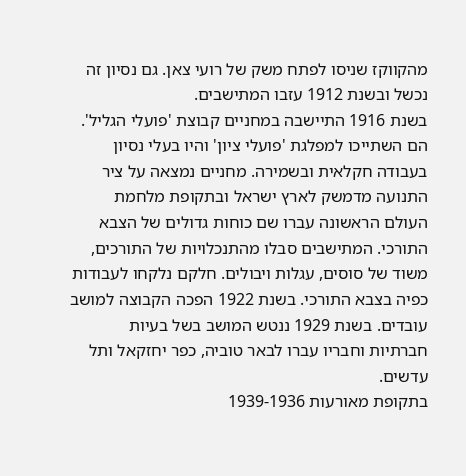מהקווקז שניסו לפתח משק של רועי צאן. גם נסיון זה נכשל ובשנת 1912 עזבו המתישבים.
בשנת 1916 התיישבה במחניים קבוצת 'פועלי הגליל'. הם השתייכו למפלגת 'פועלי ציון' והיו בעלי נסיון בעבודה חקלאית ובשמירה. מחניים נמצאה על ציר התנועה מדמשק לארץ ישראל ובתקופת מלחמת העולם הראשונה עברו שם כוחות גדולים של הצבא התורכי. המתישבים סבלו מהתנכלויות של התורכים, משוד של סוסים, עגלות ויבולים. חלקם נלקחו לעבודות כפיה בצבא התורכי. בשנת 1922 הפכה הקבוצה למושב עובדים. בשנת 1929 ננטש המושב בשל בעיות חברתיות וחבריו עברו לבאר טוביה, כפר יחזקאל ותל עדשים.
בתקופת מאורעות 1939-1936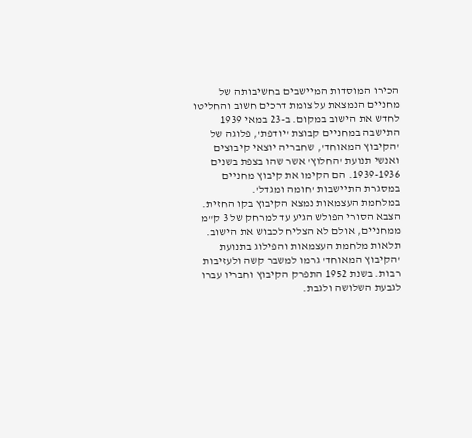הכירו המוסדות המיישבים בחשיבותה של מחניים הנמצאת על צומת דרכים חשוב והחליטו לחדש את הישוב במקום. ב-23 במאי 1939 התישבה במחניים קבוצת 'יודפת', פלוגה של 'הקיבוץ המאוחד', שחבריה יוצאי קיבוצים ואנשי תנועת 'החלוץ' אשר שהו בצפת בשנים 1939-1936. הם הקימו את קיבוץ מחניים במסגרת התיישבות 'חומה ומגדל'.
במלחמת העצמאות נמצא הקיבוץ בקו החזית. הצבא הסורי הפולש הגיע עד למרחק של 3 ק"מ ממחניים, אולם לא הצליח לכבוש את הישוב. תלאות מלחמת העצמאות והפילוג בתנועת 'הקיבוץ המאוחד' גרמו למשבר קשה ולעזיבות רבות. בשנת 1952 התפרק הקיבוץ וחבריו עברו לגבעת השלושה ולגבת.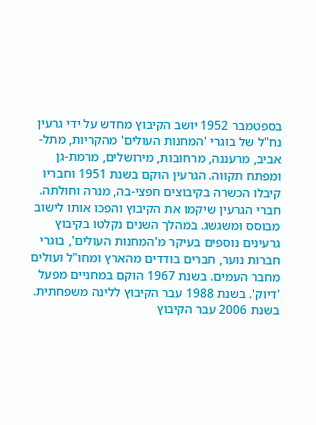בספטמבר 1952 יושב הקיבוץ מחדש על ידי גרעין נח"ל של בוגרי 'המחנות העולים' מהקריות, מתל-אביב, מרעננה, מרחובות, מירושלים, מרמת-גן ומפתח תקווה. הגרעין הוקם בשנת 1951 וחבריו קיבלו הכשרה בקיבוצים חפצי-בה, מנרה וחולתה. חברי הגרעין שיקמו את הקיבוץ והפכו אותו לישוב מבוסס ומשגשג. במהלך השנים נקלטו בקיבוץ גרעינים נוספים בעיקר מ'המחנות העולים', בוגרי חברות נוער, חברים בודדים מהארץ ומחו"ל ועולים מחבר העמים. בשנת 1967 הוקם במחניים מפעל 'דיוק'. בשנת 1988 עבר הקיבוץ ללינה משפחתית. בשנת 2006 עבר הקיבוץ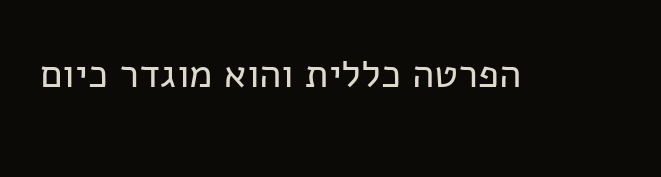הפרטה כללית והוא מוגדר כיום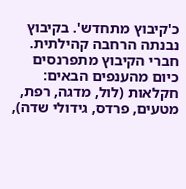כ'קיבוץ מתחדש'. בקיבוץ נבנתה הרחבה קהילתית.
חברי הקיבוץ מתפרנסים כיום מהענפים הבאים: חקלאות (לול, מדגה, רפת, מטעים, פרדס, גידולי שדה),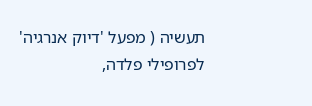תעשיה ( מפעל 'דיוק אנרגיה' לפרופילי פלדה,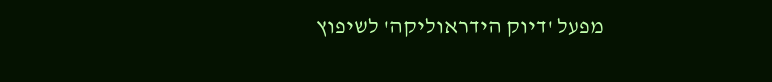מפעל 'דיוק הידראוליקה' לשיפוץ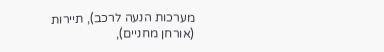מערכות הנעה לרכב), תיירות (אורחן מחניים),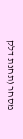מסחר (תחנת דלק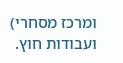ומרכז מסחרי) ועבודות חוץ.